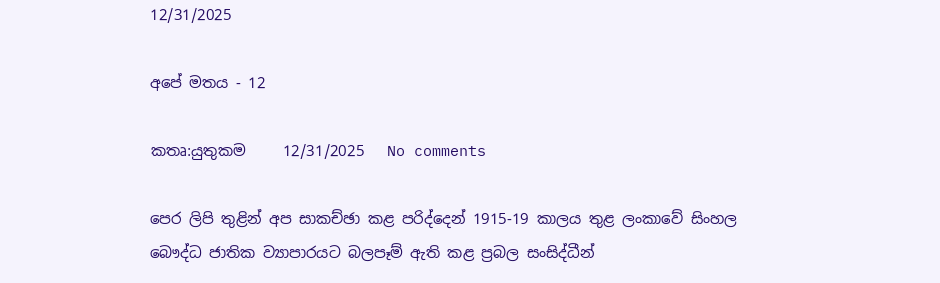12/31/2025

අපේ මතය - 12

කතෘ:යුතුකම     12/31/2025   No comments

පෙර ලිපි තුළින් අප සාකච්ඡා කළ පරිද්දෙන් 1915-19 කාලය තුළ ලංකාවේ සිංහල බෞද්ධ ජාතික ව්‍යාපාරයට බලපෑම් ඇති කළ ප්‍රබල සංසිද්ධීන්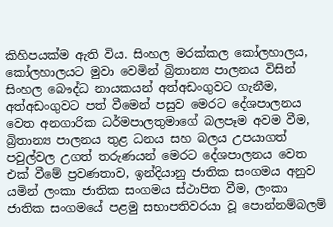කිහිපයක්ම ඇති විය. සිංහල මරක්කල කෝලහාලය, කෝලහාලයට මුවා වෙමින් බ්‍රිතාන්‍ය පාලනය විසින් සිංහල බෞද්ධ නායකයන් අත්අඩංගුවට ගැනීම, අත්අඩංගුවට පත් වීමෙන් පසුව මෙරට දේශපාලනය වෙත අනගාරික ධර්මපාලතුමාගේ බලපෑම අවම වීම, බ්‍රිතාන්‍ය පාලනය තුළ ධනය සහ බලය උපයාගත් පවුල්වල උගත් තරුණයන් මෙරට දේශපාලනය වෙත එක් වීමේ ප්‍රවණතාව, ඉන්දියානු ජාතික සංගමය අනුව යමින් ලංකා ජාතික සංගමය ස්ථාපිත වීම, ලංකා ජාතික සංගමයේ පළමු සභාපතිවරයා වූ පොන්නම්බලම්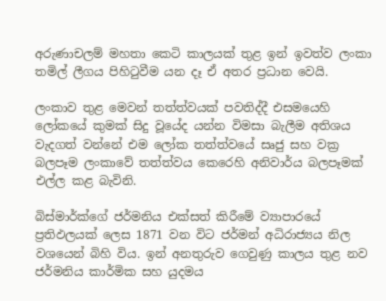අරුණාචලම් මහතා කෙටි කාලයක් තුළ ඉන් ඉවත්ව ලංකා තමිල් ලීගය පිහිටුවීම යන දෑ ඒ අතර ප්‍රධාන වෙයි.

ලංකාව තුළ මෙවන් තත්ත්වයක් පවතිද්දී එසමයෙහි ලෝකයේ කුමක් සිදු වූයේද යන්න විමසා බැලීම අතිශය වැදගත් වන්නේ එම ලෝක තත්ත්වයේ සෘජු සහ වක්‍ර බලපෑම ලංකාවේ තත්ත්වය කෙරෙහි අනිවාර්ය බලපෑමක් එල්ල කළ බැවිනි.

බිස්මාර්ක්ගේ ජර්මනිය එක්සත් කිරීමේ ව්‍යාපාරයේ ප්‍රතිඵලයක් ලෙස 1871 වන විට ජර්මන් අධිරාජ්‍යය නිල වශයෙන් බිහි විය. ඉන් අනතුරුව ගෙවුණු කාලය තුළ නව ජර්මනිය කාර්මික සහ යුදමය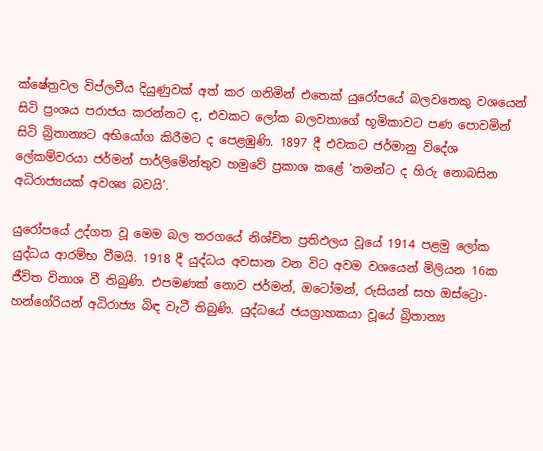ක්ෂේත්‍රවල විප්ලවීය දියුණුවක් අත් කර ගනිමින් එතෙක් යුරෝපයේ බලවතෙකු වශයෙන් සිටි ප්‍රංශය පරාජය කරන්නට ද, එවකට ලෝක බලවතාගේ භූමිකාවට පණ පොවමින් සිටි බ්‍රිතාන්‍යට අභියෝග කිරීමට ද පෙළඹුණි. 1897 දී එවකට ජර්මානු විදේශ ලේකම්වරයා ජර්මන් පාර්ලිමේන්තුව හමුවේ ප්‍රකාශ කළේ ‘තමන්ට ද හිරු නොබසින අධිරාජ්‍යයක් අවශ්‍ය බවයි’.

යුරෝපයේ උද්ගත වූ මෙම බල තරගයේ නිශ්චිත ප්‍රතිඵලය වූයේ 1914 පළමු ලෝක යුද්ධය ආරම්භ වීමයි. 1918 දී යුද්ධය අවසාන වන විට අවම වශයෙන් මිලියන 16ක ජීවිත විනාශ වී තිබුණි. එපමණක් නොව ජර්මන්, ඔටෝමන්, රුසියන් සහ ඔස්ට්‍රො-හන්ගේරියන් අධිරාජ්‍ය බිඳ වැටී තිබුණි. යුද්ධයේ ජයග්‍රාහකයා වූයේ බ්‍රිතාන්‍ය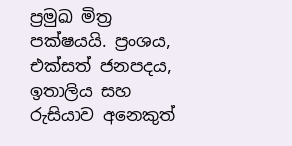ප්‍රමුඛ මිත්‍ර පක්ෂයයි. ප්‍රංශය, එක්සත් ජනපදය, ඉතාලිය සහ රුසියාව අනෙකුත්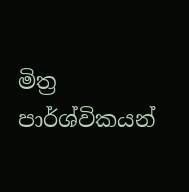මිත්‍ර පාර්ශ්විකයන්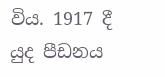විය. 1917 දී යුද පීඩනය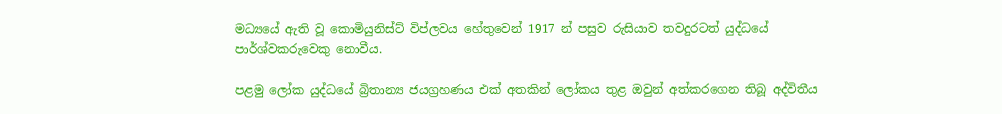මධ්‍යයේ ඇති වූ කොමියුනිස්ට් විප්ලවය හේතුවෙන් 1917 න් පසුව රුසියාව තවදුරටත් යුද්ධයේ පාර්ශ්වකරුවෙකු නොවීය.

පළමු ලෝක යුද්ධයේ බ්‍රිතාන්‍ය ජයග්‍රහණය එක් අතකින් ලෝකය තුළ ඔවුන් අත්කරගෙන තිබූ අද්විතීය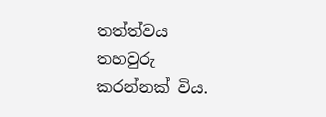තත්ත්වය තහවුරු කරන්නක් විය.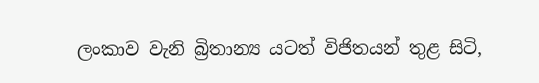ලංකාව වැනි බ්‍රිතාන්‍ය යටත් විජිතයන් තුළ සිටි,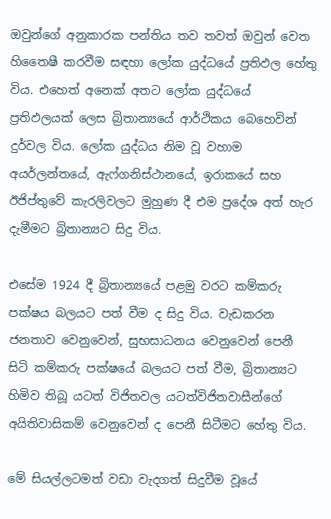ඔවුන්ගේ අනුකාරක පන්තිය තව තවත් ඔවුන් වෙත හිතෛෂී කරවීම සඳහා ලෝක යුද්ධයේ ප්‍රතිඵල හේතු විය. එහෙත් අනෙක් අතට ලෝක යුද්ධයේ ප්‍රතිඵලයක් ලෙස බ්‍රිතාන්‍යයේ ආර්ථිකය බෙහෙවින් දුර්වල විය. ලෝක යුද්ධය නිම වූ වහාම අයර්ලන්තයේ, ඇෆ්ගනිස්ථානයේ, ඉරාකයේ සහ ඊජිප්තුවේ කැරලිවලට මුහුණ දී එම ප්‍රදේශ අත් හැර දැමීමට බ්‍රිතාන්‍යට සිදු විය.

එසේම 1924 දී බ්‍රිතාන්‍යයේ පළමු වරට කම්කරු පක්ෂය බලයට පත් වීම ද සිදු විය. වැඩකරන ජනතාව වෙනුවෙන්, සුභසාධනය වෙනුවෙන් පෙනී සිටි කම්කරු පක්ෂයේ බලයට පත් වීම, බ්‍රිතාන්‍යට හිමිව තිබූ යටත් විජිතවල යටත්විජිතවාසීන්ගේ අයිතිවාසිකම් වෙනුවෙන් ද පෙනී සිටීමට හේතු විය.

මේ සියල්ලටමත් වඩා වැදගත් සිදුවීම වූයේ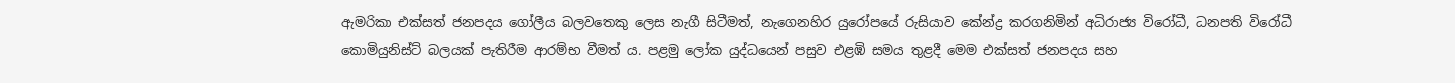ඇමරිකා එක්සත් ජනපදය ගෝලීය බලවතෙකු ලෙස නැගී සිටීමත්, නැගෙනහිර යුරෝපයේ රුසියාව කේන්ද්‍ර කරගනිමින් අධිරාජ්‍ය විරෝධී, ධනපති විරෝධී කොමියුනිස්ට් බලයක් පැතිරීම ආරම්භ වීමත් ය. පළමු ලෝක යුද්ධයෙන් පසුව එළඹි සමය තුළදී මෙම එක්සත් ජනපදය සහ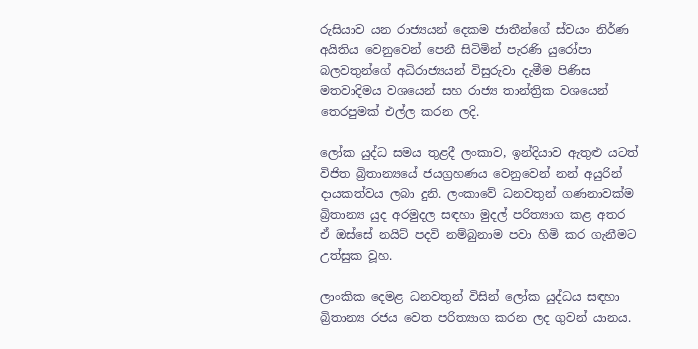රුසියාව යන රාජ්‍යයන් දෙකම ජාතීන්ගේ ස්වයං නිර්ණ අයිතිය වෙනුවෙන් පෙනී සිටිමින් පැරණි යුරෝපා බලවතුන්ගේ අධිරාජ්‍යයන් විසුරුවා දැමීම පිණිස මතවාදිමය වශයෙන් සහ රාජ්‍ය තාන්ත්‍රික වශයෙන් තෙරපුමක් එල්ල කරන ලදි.

ලෝක යුද්ධ සමය තුළදී ලංකාව, ඉන්දියාව ඇතුළු යටත් විජිත බ්‍රිතාන්‍යයේ ජයග්‍රහණය වෙනුවෙන් නන් අයුරින් දායකත්වය ලබා දුනි. ලංකාවේ ධනවතුන් ගණනාවක්ම බ්‍රිතාන්‍ය යුද අරමුදල සඳහා මුදල් පරිත්‍යාග කළ අතර ඒ ඔස්සේ නයිට් පදවි නම්බුනාම පවා හිමි කර ගැනීමට උත්සුක වූහ.

ලාංකික දෙමළ ධනවතුන් විසින් ලෝක යුද්ධය සඳහා බ්‍රිතාන්‍ය රජය වෙත පරිත්‍යාග කරන ලද ගුවන් යානය.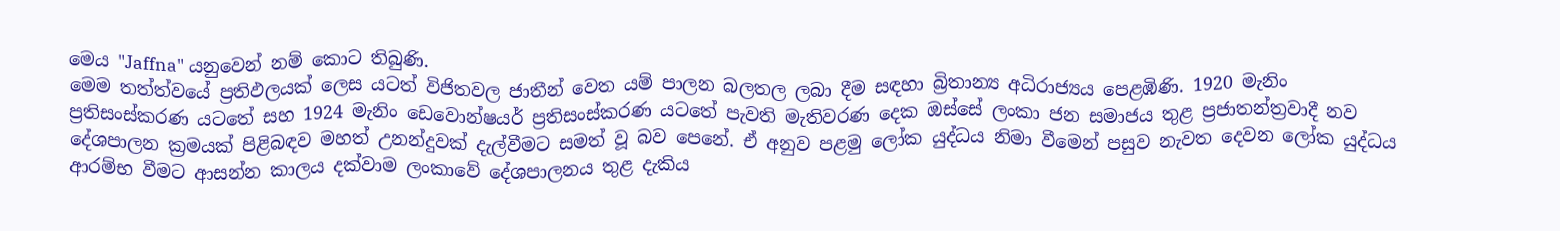මෙය "Jaffna" යනුවෙන් නම් කොට තිබුණි.
මෙම තත්ත්වයේ ප්‍රතිඵලයක් ලෙස යටත් විජිතවල ජාතීන් වෙත යම් පාලන බලතල ලබා දීම සඳහා බ්‍රිතාන්‍ය අධිරාජ්‍යය පෙළඹිණි. 1920 මැනිං ප්‍රතිසංස්කරණ යටතේ සහ 1924 මැනිං ඩෙවොන්ෂයර් ප්‍රතිසංස්කරණ යටතේ පැවති මැතිවරණ දෙක ඔස්සේ ලංකා ජන සමාජය තුළ ප්‍රජාතන්ත්‍රවාදී නව දේශපාලන ක්‍රමයක් පිළිබඳව මහත් උනන්දුවක් දැල්වීමට සමත් වූ බව පෙනේ. ඒ අනුව පළමු ලෝක යුද්ධය නිමා වීමෙන් පසුව නැවත දෙවන ලෝක යුද්ධය ආරම්භ වීමට ආසන්න කාලය දක්වාම ලංකාවේ දේශපාලනය තුළ දැකිය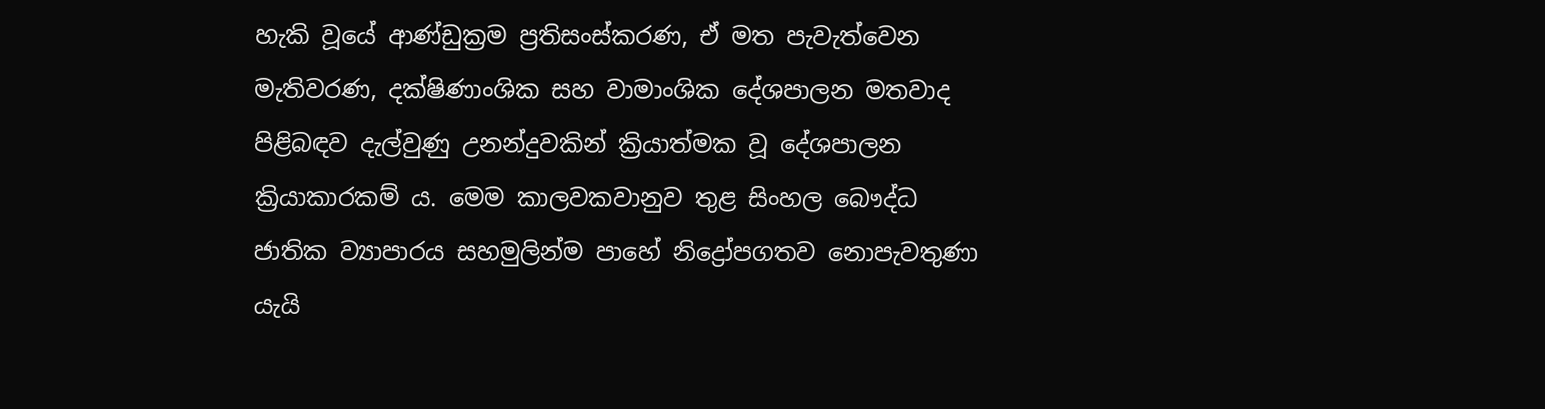හැකි වූයේ ආණ්ඩුක්‍රම ප්‍රතිසංස්කරණ, ඒ මත පැවැත්වෙන මැතිවරණ, දක්ෂිණාංශික සහ වාමාංශික දේශපාලන මතවාද පිළිබඳව දැල්වුණු උනන්දුවකින් ක්‍රියාත්මක වූ දේශපාලන ක්‍රියාකාරකම් ය. මෙම කාලවකවානුව තුළ සිංහල බෞද්ධ ජාතික ව්‍යාපාරය සහමුලින්ම පාහේ නිද්‍රෝපගතව නොපැවතුණා යැයි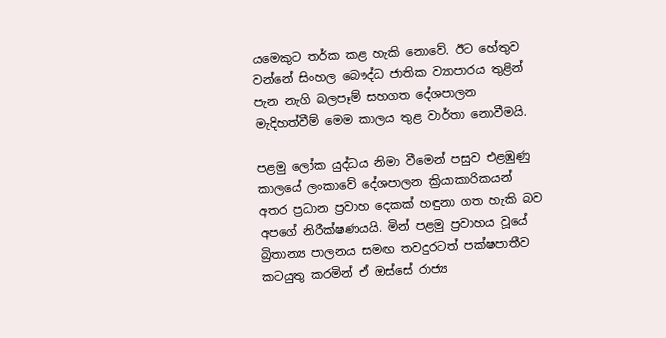යමෙකුට තර්ක කළ හැකි නොවේ. ඊට හේතුව වන්නේ සිංහල බෞද්ධ ජාතික ව්‍යාපාරය තුළින් පැන නැගි බලපෑම් සහගත දේශපාලන මැදිහත්වීම් මෙම කාලය තුළ වාර්තා නොවීමයි.

පළමු ලෝක යුද්ධය නිමා වීමෙන් පසුව එළඹුණු කාලයේ ලංකාවේ දේශපාලන ක්‍රියාකාරිකයන් අතර ප්‍රධාන ප්‍රවාහ දෙකක් හඳුනා ගත හැකි බව අපගේ නිරීක්ෂණයයි. මින් පළමු ප්‍රවාහය වූයේ බ්‍රිතාන්‍ය පාලනය සමඟ තවදුරටත් පක්ෂපාතීව කටයුතු කරමින් ඒ ඔස්සේ රාජ්‍ය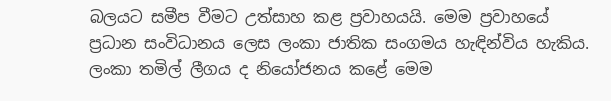බලයට සමීප වීමට උත්සාහ කළ ප්‍රවාහයයි. මෙම ප්‍රවාහයේ ප්‍රධාන සංවිධානය ලෙස ලංකා ජාතික සංගමය හැඳින්විය හැකිය. ලංකා තමිල් ලීගය ද නියෝජනය කළේ මෙම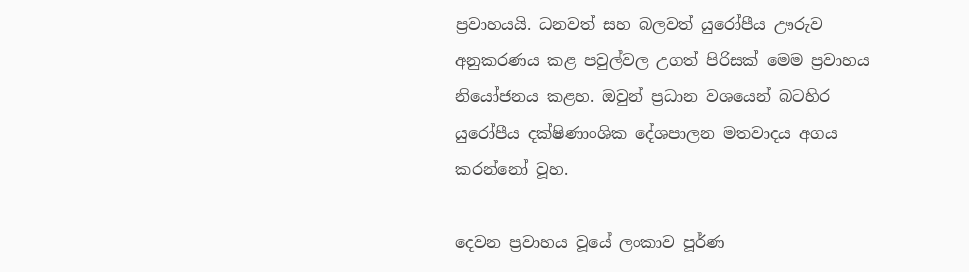ප්‍රවාහයයි. ධනවත් සහ බලවත් යුරෝපීය ඌරුව අනුකරණය කළ පවුල්වල උගත් පිරිසක් මෙම ප්‍රවාහය නියෝජනය කළහ. ඔවුන් ප්‍රධාන වශයෙන් බටහිර යුරෝපීය දක්ෂිණාංශික දේශපාලන මතවාදය අගය කරන්නෝ වූහ.

දෙවන ප්‍රවාහය වූයේ ලංකාව පූර්ණ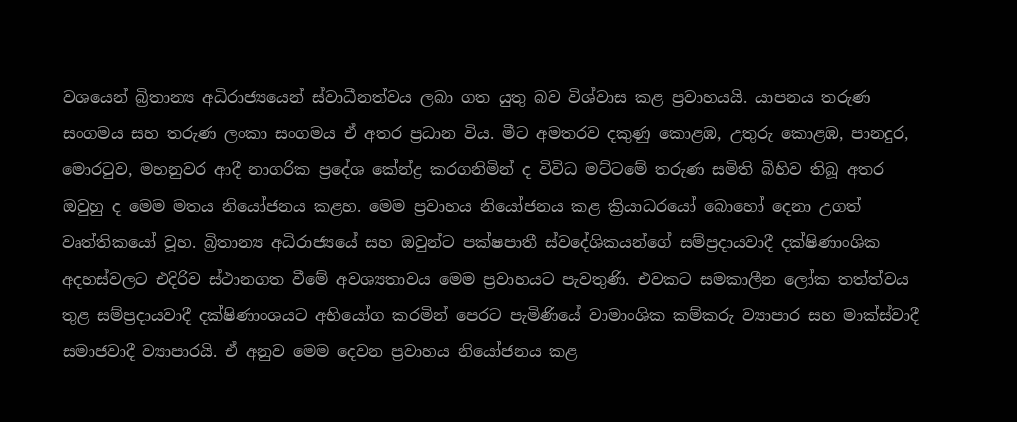වශයෙන් බ්‍රිතාන්‍ය අධිරාජ්‍යයෙන් ස්වාධීනත්වය ලබා ගත යුතු බව විශ්වාස කළ ප්‍රවාහයයි. යාපනය තරුණ සංගමය සහ තරුණ ලංකා සංගමය ඒ අතර ප්‍රධාන විය. මීට අමතරව දකුණු කොළඹ, උතුරු කොළඹ, පානදුර, මොරටුව, මහනුවර ආදී නාගරික ප්‍රදේශ කේන්ද්‍ර කරගනිමින් ද විවිධ මට්ටමේ තරුණ සමිති බිහිව තිබූ අතර ඔවුහු ද මෙම මතය නියෝජනය කළහ. මෙම ප්‍රවාහය නියෝජනය කළ ක්‍රියාධරයෝ බොහෝ දෙනා උගත් වෘත්තිකයෝ වූහ. බ්‍රිතාන්‍ය අධිරාජ්‍යයේ සහ ඔවුන්ට පක්ෂපාතී ස්වදේශිකයන්ගේ සම්ප්‍රදායවාදී දක්ෂිණාංශික අදහස්වලට එදිරිව ස්ථානගත වීමේ අවශ්‍යතාවය මෙම ප්‍රවාහයට පැවතුණි. එවකට සමකාලීන ලෝක තත්ත්වය තුළ සම්ප්‍රදායවාදී දක්ෂිණාංශයට අභියෝග කරමින් පෙරට පැමිණියේ වාමාංශික කම්කරු ව්‍යාපාර සහ මාක්ස්වාදී සමාජවාදී ව්‍යාපාරයි. ඒ අනුව මෙම දෙවන ප්‍රවාහය නියෝජනය කළ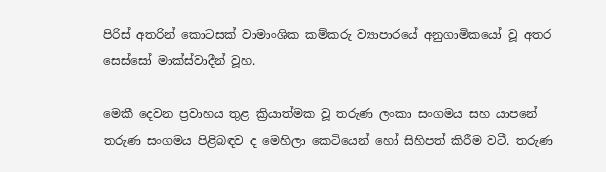පිරිස් අතරින් කොටසක් වාමාංශික කම්කරු ව්‍යාපාරයේ අනුගාමිකයෝ වූ අතර සෙස්සෝ මාක්ස්වාදීන් වූහ.

මෙකී දෙවන ප්‍රවාහය තුළ ක්‍රියාත්මක වූ තරුණ ලංකා සංගමය සහ යාපනේ තරුණ සංගමය පිළිබඳව ද මෙහිලා කෙටියෙන් හෝ සිහිපත් කිරීම වටී. තරුණ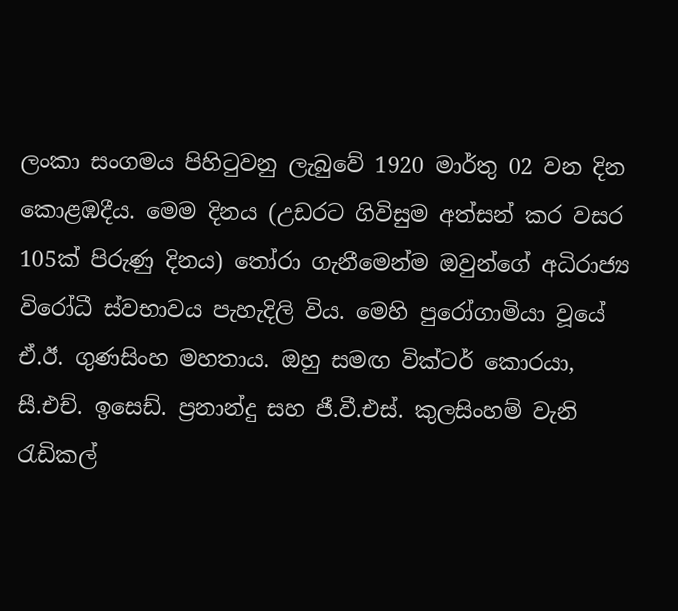ලංකා සංගමය පිහිටුවනු ලැබුවේ 1920 මාර්තු 02 වන දින කොළඹදීය. මෙම දිනය (උඩරට ගිවිසුම අත්සන් කර වසර 105ක් පිරුණු දිනය) තෝරා ගැනීමෙන්ම ඔවුන්ගේ අධිරාජ්‍ය විරෝධී ස්වභාවය පැහැදිලි විය. මෙහි පුරෝගාමියා වූයේ ඒ.ඊ. ගුණසිංහ මහතාය. ඔහු සමඟ වික්ටර් කොරයා, සී.එච්. ඉසෙඩ්. ප්‍රනාන්දු සහ ජී.වී.එස්. කුලසිංහම් වැනි රැඩිකල්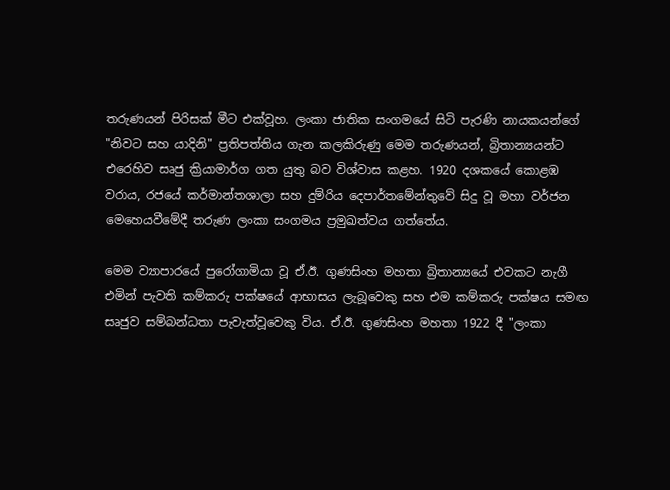තරුණයන් පිරිසක් මීට එක්වූහ. ලංකා ජාතික සංගමයේ සිටි පැරණි නායකයන්ගේ "නිවට සහ යාදිනි" ප්‍රතිපත්තිය ගැන කලකිරුණු මෙම තරුණයන්, බ්‍රිතාන්‍යයන්ට එරෙහිව සෘජු ක්‍රියාමාර්ග ගත යුතු බව විශ්වාස කළහ. 1920 දශකයේ කොළඹ වරාය, රජයේ කර්මාන්තශාලා සහ දුම්රිය දෙපාර්තමේන්තුවේ සිදු වූ මහා වර්ජන මෙහෙයවීමේදී තරුණ ලංකා සංගමය ප්‍රමුඛත්වය ගත්තේය.

මෙම ව්‍යාපාරයේ පුරෝගාමියා වූ ඒ.ඊ. ගුණසිංහ මහතා බ්‍රිතාන්‍යයේ එවකට නැගී එමින් පැවති කම්කරු පක්ෂයේ ආභාසය ලැබූවෙකු සහ එම කම්කරු පක්ෂය සමඟ සෘජුව සම්බන්ධතා පැවැත්වූවෙකු විය. ඒ.ඊ. ගුණසිංහ මහතා 1922 දී "ලංකා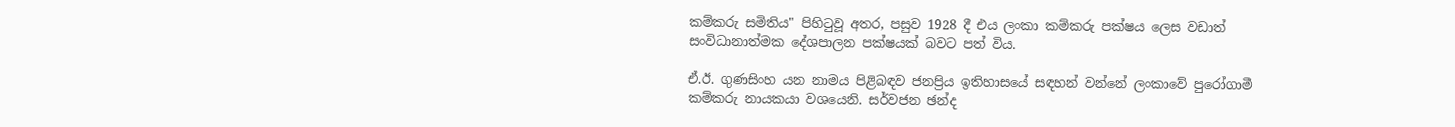කම්කරු සමිතිය" පිහිටුවූ අතර, පසුව 1928 දී එය ලංකා කම්කරු පක්ෂය ලෙස වඩාත් සංවිධානාත්මක දේශපාලන පක්ෂයක් බවට පත් විය.

ඒ.ඊ. ගුණසිංහ යන නාමය පිළිබඳව ජනප්‍රිය ඉතිහාසයේ සඳහන් වන්නේ ලංකාවේ පුරෝගාමී කම්කරු නායකයා වශයෙනි. සර්වජන ඡන්ද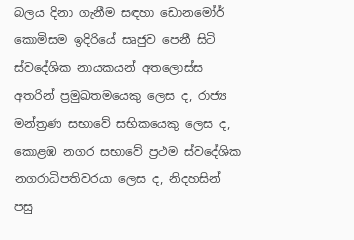බලය දිනා ගැනීම සඳහා ඩොනමෝර් කොමිසම ඉදිරියේ සෘජුව පෙනී සිටි ස්වදේශික නායකයන් අතලොස්ස අතරින් ප්‍රමුඛතමයෙකු ලෙස ද, රාජ්‍ය මන්ත්‍රණ සභාවේ සභිකයෙකු ලෙස ද, කොළඹ නගර සභාවේ ප්‍රථම ස්වදේශික නගරාධිපතිවරයා ලෙස ද, නිදහසින් පසු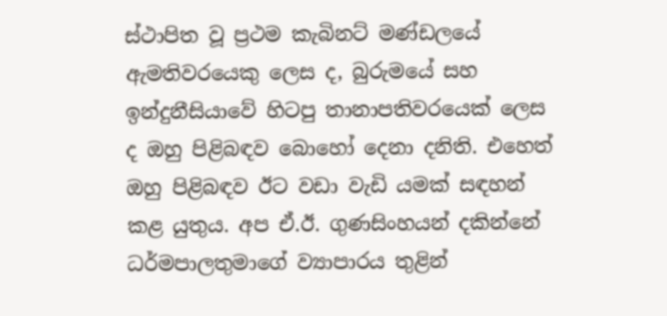ස්ථාපිත වූ ප්‍රථම කැබිනට් මණ්ඩලයේ ඇමතිවරයෙකු ලෙස ද, බුරුමයේ සහ ඉන්දුනීසියාවේ හිටපු තානාපතිවරයෙක් ලෙස ද ඔහු පිළිබඳව බොහෝ දෙනා දනිති. එහෙත් ඔහු පිළිබඳව ඊට වඩා වැඩි යමක් සඳහන් කළ යුතුය. අප ඒ.ඊ. ගුණසිංහයන් දකින්නේ ධර්මපාලතුමාගේ ව්‍යාපාරය තුළින්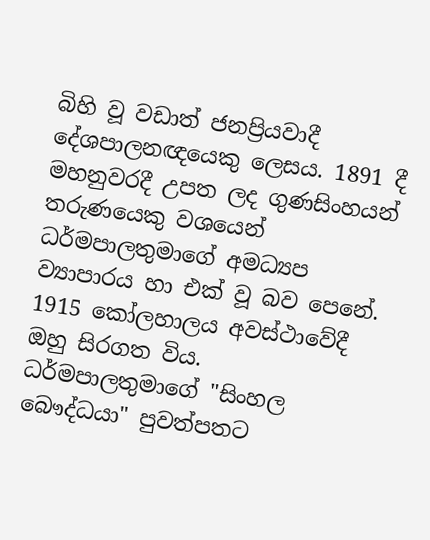බිහි වූ වඩාත් ජනප්‍රියවාදී දේශපාලනඥයෙකු ලෙසය. 1891 දී මහනුවරදී උපත ලද ගුණසිංහයන් තරුණයෙකු වශයෙන් ධර්මපාලතුමාගේ අමධ්‍යප ව්‍යාපාරය හා එක් වූ බව පෙනේ. 1915 කෝලහාලය අවස්ථාවේදී ඔහු සිරගත විය. ධර්මපාලතුමාගේ "සිංහල බෞද්ධයා" පුවත්පතට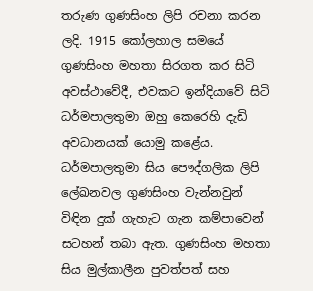තරුණ ගුණසිංහ ලිපි රචනා කරන ලදි. 1915 කෝලහාල සමයේ ගුණසිංහ මහතා සිරගත කර සිටි අවස්ථාවේදී, එවකට ඉන්දියාවේ සිටි ධර්මපාලතුමා ඔහු කෙරෙහි දැඩි අවධානයක් යොමු කළේය. ධර්මපාලතුමා සිය පෞද්ගලික ලිපි ලේඛනවල ගුණසිංහ වැන්නවුන් විඳින දුක් ගැහැට ගැන කම්පාවෙන් සටහන් තබා ඇත. ගුණසිංහ මහතා සිය මුල්කාලීන පුවත්පත් සහ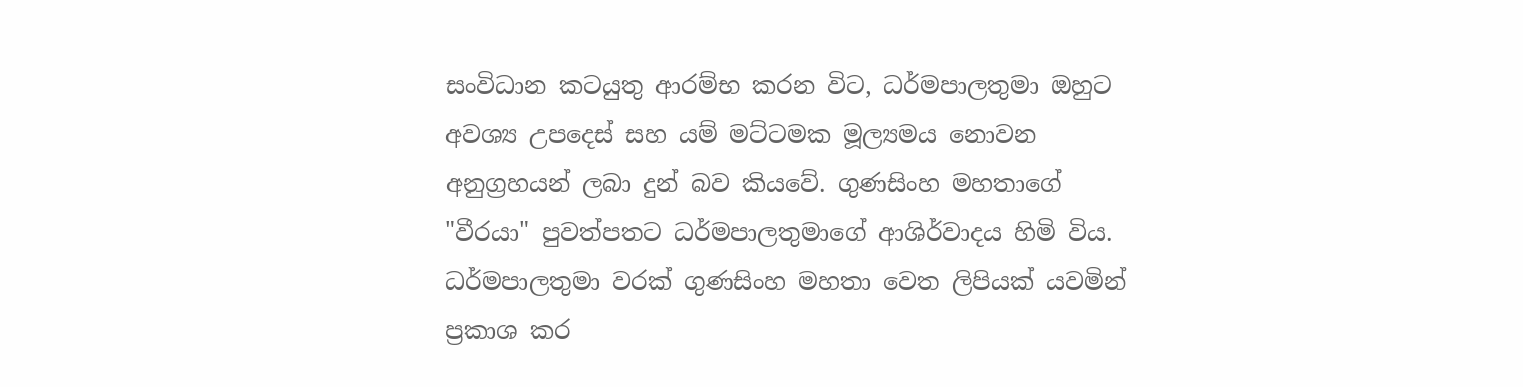සංවිධාන කටයුතු ආරම්භ කරන විට, ධර්මපාලතුමා ඔහුට අවශ්‍ය උපදෙස් සහ යම් මට්ටමක මූල්‍යමය නොවන අනුග්‍රහයන් ලබා දුන් බව කියවේ. ගුණසිංහ මහතාගේ "වීරයා" පුවත්පතට ධර්මපාලතුමාගේ ආශිර්වාදය හිමි විය. ධර්මපාලතුමා වරක් ගුණසිංහ මහතා වෙත ලිපියක් යවමින් ප්‍රකාශ කර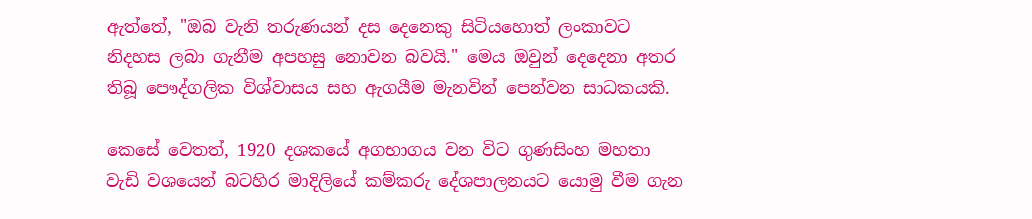ඇත්තේ, "ඔබ වැනි තරුණයන් දස දෙනෙකු සිටියහොත් ලංකාවට නිදහස ලබා ගැනීම අපහසු නොවන බවයි." මෙය ඔවුන් දෙදෙනා අතර තිබූ පෞද්ගලික විශ්වාසය සහ ඇගයීම මැනවින් පෙන්වන සාධකයකි.

කෙසේ වෙතත්, 1920 දශකයේ අගභාගය වන විට ගුණසිංහ මහතා වැඩි වශයෙන් බටහිර මාදිලියේ කම්කරු දේශපාලනයට යොමු වීම ගැන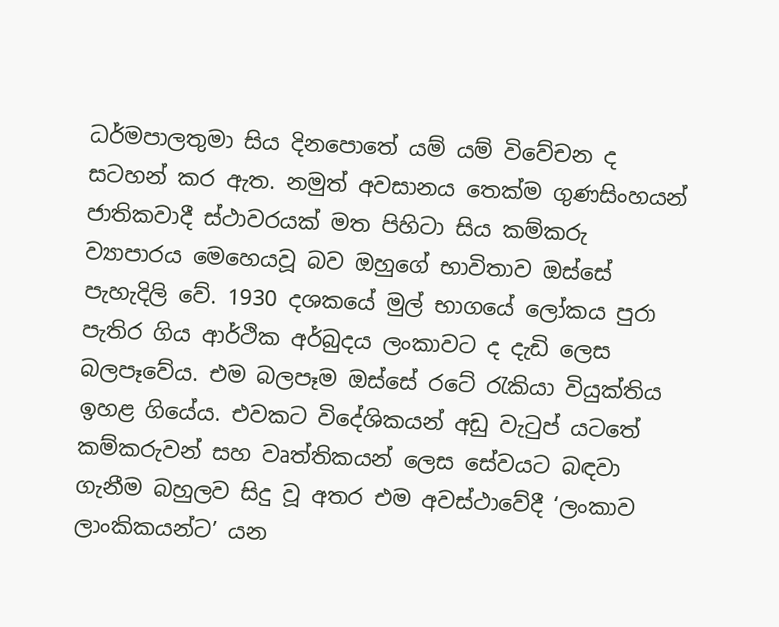ධර්මපාලතුමා සිය දිනපොතේ යම් යම් විවේචන ද සටහන් කර ඇත. නමුත් අවසානය තෙක්ම ගුණසිංහයන් ජාතිකවාදී ස්ථාවරයක් මත පිහිටා සිය කම්කරු ව්‍යාපාරය මෙහෙයවූ බව ඔහුගේ භාවිතාව ඔස්සේ පැහැදිලි වේ. 1930 දශකයේ මුල් භාගයේ ලෝකය පුරා පැතිර ගිය ආර්ථික අර්බුදය ලංකාවට ද දැඩි ලෙස බලපෑවේය. එම බලපෑම ඔස්සේ රටේ රැකියා වියුක්තිය ඉහළ ගියේය. එවකට විදේශිකයන් අඩු වැටුප් යටතේ කම්කරුවන් සහ වෘත්තිකයන් ලෙස සේවයට බඳවා ගැනීම බහුලව සිදු වූ අතර එම අවස්ථාවේදී ‘ලංකාව ලාංකිකයන්ට’ යන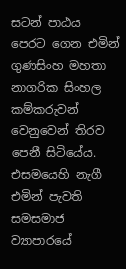සටන් පාඨය පෙරට ගෙන එමින් ගුණසිංහ මහතා නාගරික සිංහල කම්කරුවන් වෙනුවෙන් තිරව පෙනී සිටියේය. එසමයෙහි නැගී එමින් පැවති සමසමාජ ව්‍යාපාරයේ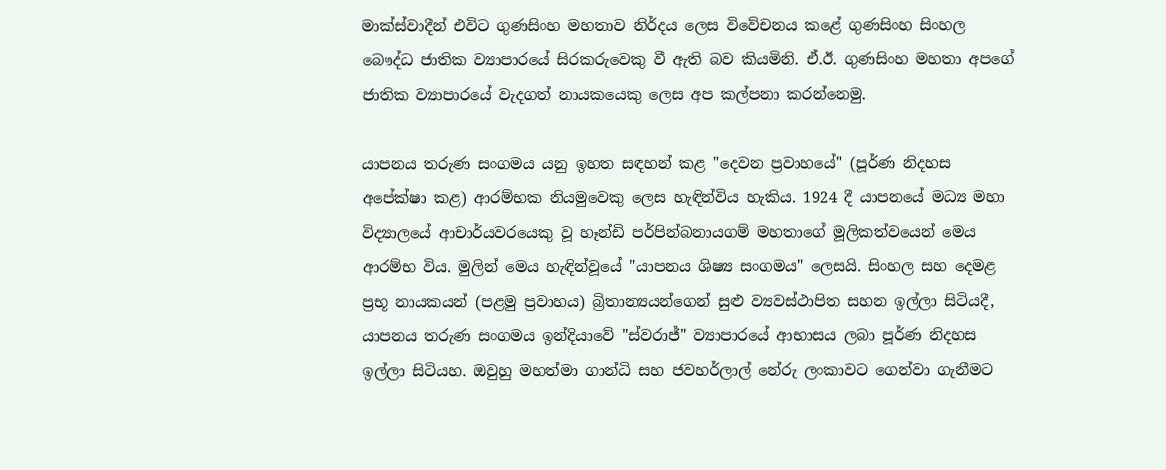මාක්ස්වාදීන් එවිට ගුණසිංහ මහතාව නිර්දය ලෙස විවේචනය කළේ ගුණසිංහ සිංහල බෞද්ධ ජාතික ව්‍යාපාරයේ සිරකරුවෙකු වී ඇති බව කියමිනි. ඒ.ඊ. ගුණසිංහ මහතා අපගේ ජාතික ව්‍යාපාරයේ වැදගත් නායකයෙකු ලෙස අප කල්පනා කරන්නෙමු.

යාපනය තරුණ සංගමය යනු ඉහත සඳහන් කළ "දෙවන ප්‍රවාහයේ" (පූර්ණ නිදහස අපේක්ෂා කළ) ආරම්භක නියමුවෙකු ලෙස හැඳින්විය හැකිය. 1924 දී යාපනයේ මධ්‍ය මහා විද්‍යාලයේ ආචාර්යවරයෙකු වූ හෑන්ඩි පර්පින්බනායගම් මහතාගේ මූලිකත්වයෙන් මෙය ආරම්භ විය. මුලින් මෙය හැඳින්වූයේ "යාපනය ශිෂ්‍ය සංගමය" ලෙසයි. සිංහල සහ දෙමළ ප්‍රභූ නායකයන් (පළමු ප්‍රවාහය) බ්‍රිතාන්‍යයන්ගෙන් සුළු ව්‍යවස්ථාපිත සහන ඉල්ලා සිටියදී, යාපනය තරුණ සංගමය ඉන්දියාවේ "ස්වරාජ්" ව්‍යාපාරයේ ආභාසය ලබා පූර්ණ නිදහස ඉල්ලා සිටියහ. ඔවුහු මහත්මා ගාන්ධි සහ ජවහර්ලාල් නේරු ලංකාවට ගෙන්වා ගැනීමට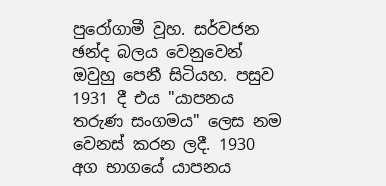පුරෝගාමී වූහ. සර්වජන ඡන්ද බලය වෙනුවෙන් ඔවුහු පෙනී සිටියහ. පසුව 1931 දී එය "යාපනය තරුණ සංගමය" ලෙස නම වෙනස් කරන ලදී. 1930 අග භාගයේ යාපනය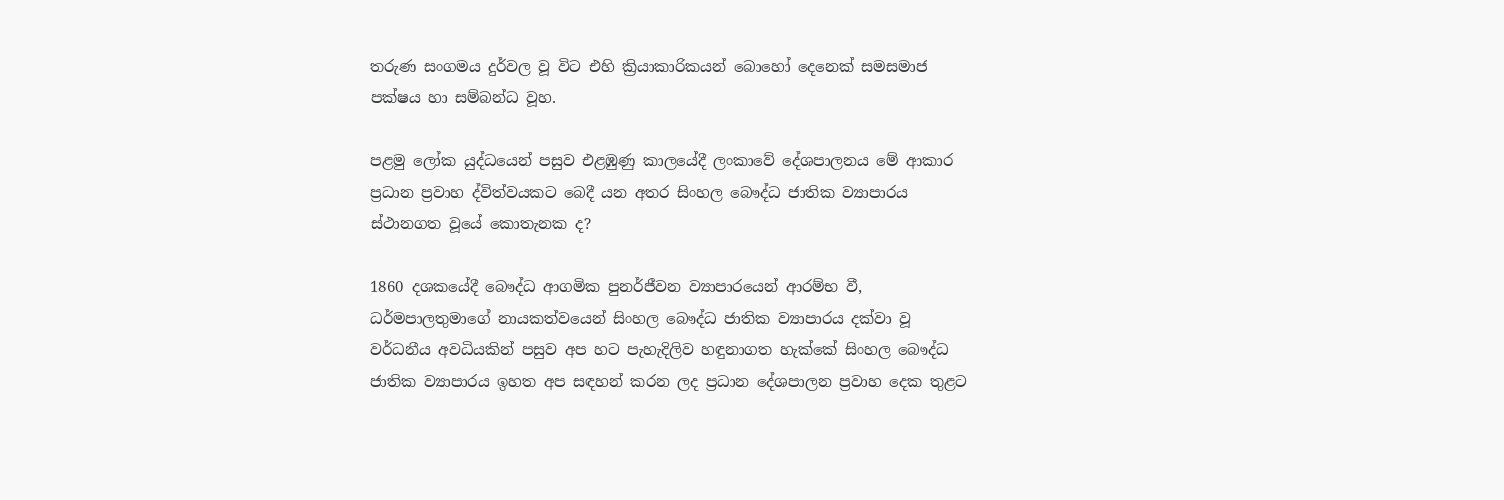තරුණ සංගමය දුර්වල වූ විට එහි ක්‍රියාකාරිකයන් බොහෝ දෙනෙක් සමසමාජ පක්ෂය හා සම්බන්ධ වූහ.

පළමු ලෝක යුද්ධයෙන් පසුව එළඹුණු කාලයේදී ලංකාවේ දේශපාලනය මේ ආකාර ප්‍රධාන ප්‍රවාහ ද්විත්වයකට බෙදී යන අතර සිංහල බෞද්ධ ජාතික ව්‍යාපාරය ස්ථානගත වූයේ කොතැනක ද?

1860 දශකයේදී බෞද්ධ ආගමික පුනර්ජීවන ව්‍යාපාරයෙන් ආරම්භ වී, ධර්මපාලතුමාගේ නායකත්වයෙන් සිංහල බෞද්ධ ජාතික ව්‍යාපාරය දක්වා වූ වර්ධනීය අවධියකින් පසුව අප හට පැහැදිලිව හඳුනාගත හැක්කේ සිංහල බෞද්ධ ජාතික ව්‍යාපාරය ඉහත අප සඳහන් කරන ලද ප්‍රධාන දේශපාලන ප්‍රවාහ දෙක තුළට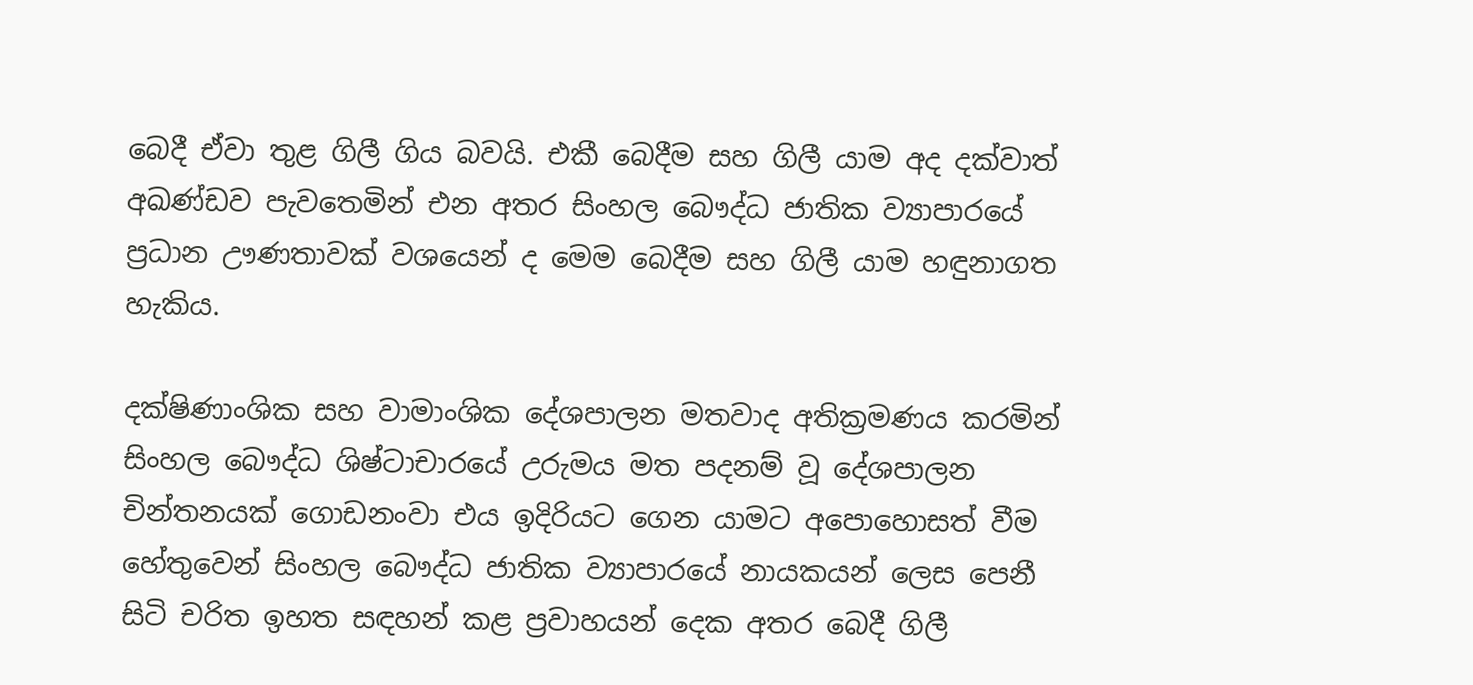බෙදී ඒවා තුළ ගිලී ගිය බවයි. එකී බෙදීම සහ ගිලී යාම අද දක්වාත් අඛණ්ඩව පැවතෙමින් එන අතර සිංහල බෞද්ධ ජාතික ව්‍යාපාරයේ ප්‍රධාන ඌණතාවක් වශයෙන් ද මෙම බෙදීම සහ ගිලී යාම හඳුනාගත හැකිය.

දක්ෂිණාංශික සහ වාමාංශික දේශපාලන මතවාද අතික්‍රමණය කරමින් සිංහල බෞද්ධ ශිෂ්ටාචාරයේ උරුමය මත පදනම් වූ දේශපාලන චින්තනයක් ගොඩනංවා එය ඉදිරියට ගෙන යාමට අපොහොසත් වීම හේතුවෙන් සිංහල බෞද්ධ ජාතික ව්‍යාපාරයේ නායකයන් ලෙස පෙනී සිටි චරිත ඉහත සඳහන් කළ ප්‍රවාහයන් දෙක අතර බෙදී ගිලී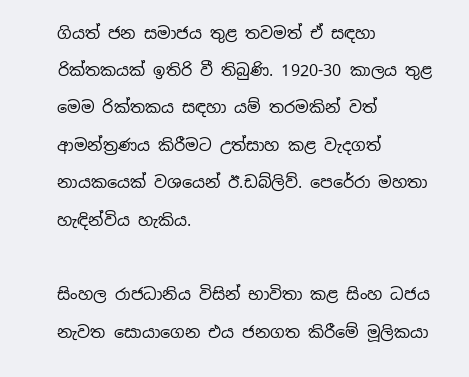ගියත් ජන සමාජය තුළ තවමත් ඒ සඳහා රික්තකයක් ඉතිරි වී තිබුණි. 1920-30 කාලය තුළ මෙම රික්තකය සඳහා යම් තරමකින් වත් ආමන්ත්‍රණය කිරීමට උත්සාහ කළ වැදගත් නායකයෙක් වශයෙන් ඊ.ඩබ්ලිව්. පෙරේරා මහතා හැඳින්විය හැකිය.

සිංහල රාජධානිය විසින් භාවිතා කළ සිංහ ධජය නැවත සොයාගෙන එය ජනගත කිරීමේ මූලිකයා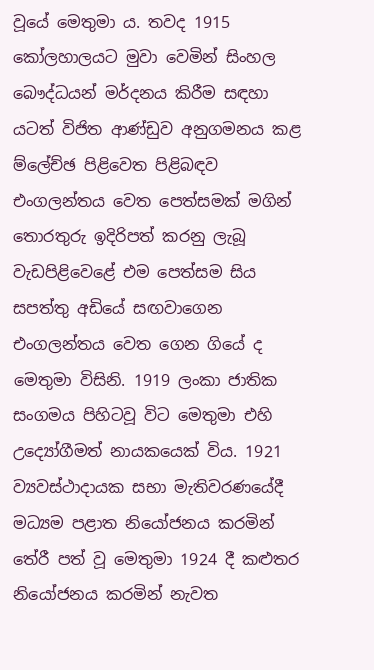වූයේ මෙතුමා ය. තවද 1915 කෝලහාලයට මුවා වෙමින් සිංහල බෞද්ධයන් මර්දනය කිරීම සඳහා යටත් විජිත ආණ්ඩුව අනුගමනය කළ ම්ලේච්ඡ පිළිවෙත පිළිබඳව එංගලන්තය වෙත පෙත්සමක් මගින් තොරතුරු ඉදිරිපත් කරනු ලැබූ වැඩපිළිවෙළේ එම පෙත්සම සිය සපත්තු අඩියේ සඟවාගෙන එංගලන්තය වෙත ගෙන ගියේ ද මෙතුමා විසිනි. 1919 ලංකා ජාතික සංගමය පිහිටවූ විට මෙතුමා එහි උද්‍යෝගීමත් නායකයෙක් විය. 1921 ව්‍යවස්ථාදායක සභා මැතිවරණයේදී මධ්‍යම පළාත නියෝජනය කරමින් තේරී පත් වූ මෙතුමා 1924 දී කළුතර නියෝජනය කරමින් නැවත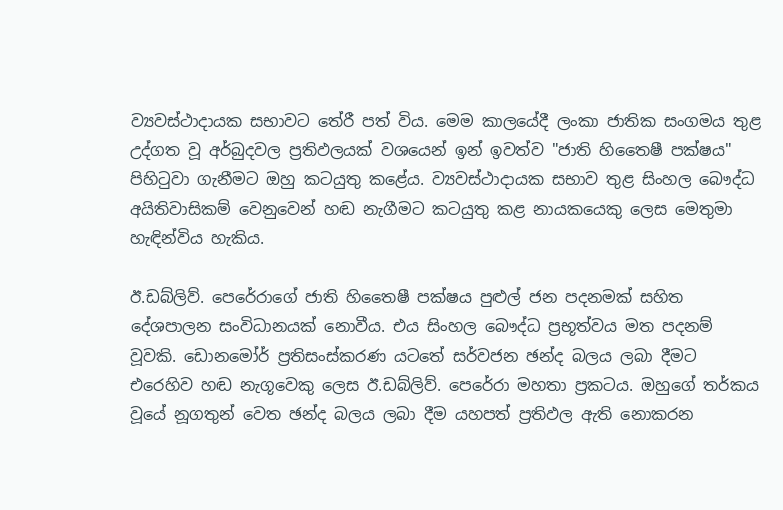ව්‍යවස්ථාදායක සභාවට තේරී පත් විය. මෙම කාලයේදී ලංකා ජාතික සංගමය තුළ උද්ගත වූ අර්බුදවල ප්‍රතිඵලයක් වශයෙන් ඉන් ඉවත්ව "ජාති හිතෛෂී පක්ෂය" පිහිටුවා ගැනීමට ඔහු කටයුතු කළේය. ව්‍යවස්ථාදායක සභාව තුළ සිංහල බෞද්ධ අයිතිවාසිකම් වෙනුවෙන් හඬ නැගීමට කටයුතු කළ නායකයෙකු ලෙස මෙතුමා හැඳින්විය හැකිය.

ඊ.ඩබ්ලිව්. පෙරේරාගේ ජාති හිතෛෂී පක්ෂය පුළුල් ජන පදනමක් සහිත දේශපාලන සංවිධානයක් නොවීය. එය සිංහල බෞද්ධ ප්‍රභූත්වය මත පදනම් වූවකි. ඩොනමෝර් ප්‍රතිසංස්කරණ යටතේ සර්වජන ඡන්ද බලය ලබා දීමට එරෙහිව හඬ නැගූවෙකු ලෙස ඊ.ඩබ්ලිව්. පෙරේරා මහතා ප්‍රකටය. ඔහුගේ තර්කය වූයේ නූගතුන් වෙත ඡන්ද බලය ලබා දීම යහපත් ප්‍රතිඵල ඇති නොකරන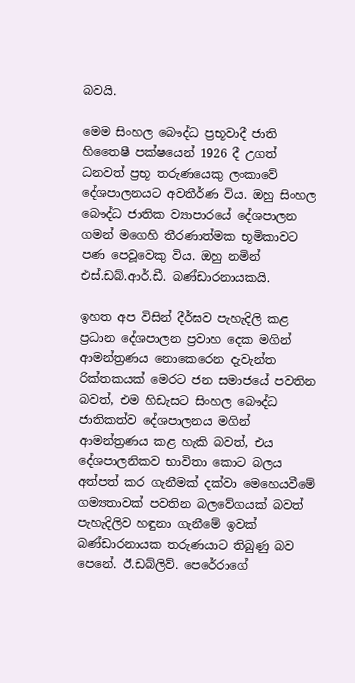බවයි.

මෙම සිංහල බෞද්ධ ප්‍රභූවාදී ජාති හිතෛෂී පක්ෂයෙන් 1926 දී උගත් ධනවත් ප්‍රභූ තරුණයෙකු ලංකාවේ දේශපාලනයට අවතීර්ණ විය. ඔහු සිංහල බෞද්ධ ජාතික ව්‍යාපාරයේ දේශපාලන ගමන් මගෙහි තීරණාත්මක භූමිකාවට පණ පෙවූවෙකු විය. ඔහු නමින් එස්.ඩබ්.ආර්.ඩී. බණ්ඩාරනායකයි.

ඉහත අප විසින් දීර්ඝව පැහැදිලි කළ ප්‍රධාන දේශපාලන ප්‍රවාහ දෙක මගින් ආමන්ත්‍රණය නොකෙරෙන දැවැන්ත රික්තකයක් මෙරට ජන සමාජයේ පවතින බවත්, එම හිඩැසට සිංහල බෞද්ධ ජාතිකත්ව දේශපාලනය මගින් ආමන්ත්‍රණය කළ හැකි බවත්, එය දේශපාලනිකව භාවිතා කොට බලය අත්පත් කර ගැනීමක් දක්වා මෙහෙයවීමේ ගම්‍යතාවක් පවතින බලවේගයක් බවත් පැහැදිලිව හඳුනා ගැනීමේ ඉවක් බණ්ඩාරනායක තරුණයාට තිබුණු බව පෙනේ. ඊ.ඩබ්ලිව්. පෙරේරාගේ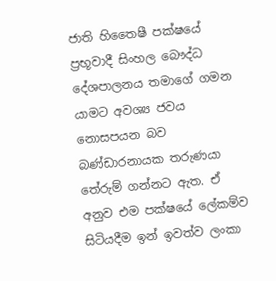ජාති හිතෛෂී පක්ෂයේ ප්‍රභූවාදී සිංහල බෞද්ධ දේශපාලනය තමාගේ ගමන යාමට අවශ්‍ය ජවය නොසපයන බව බණ්ඩාරනායක තරුණයා තේරුම් ගන්නට ඇත. ඒ අනුව එම පක්ෂයේ ලේකම්ව සිටියදීම ඉන් ඉවත්ව ලංකා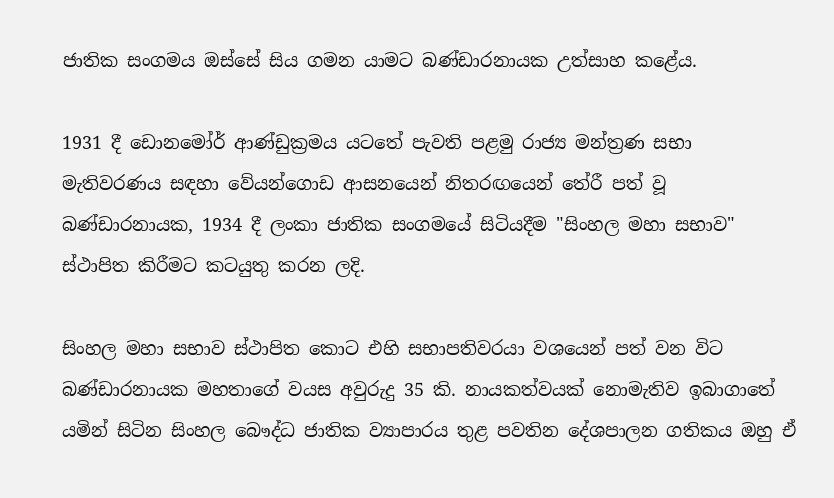ජාතික සංගමය ඔස්සේ සිය ගමන යාමට බණ්ඩාරනායක උත්සාහ කළේය.

1931 දී ඩොනමෝර් ආණ්ඩුක්‍රමය යටතේ පැවති පළමු රාජ්‍ය මන්ත්‍රණ සභා මැතිවරණය සඳහා වේයන්ගොඩ ආසනයෙන් නිතරඟයෙන් තේරී පත් වූ බණ්ඩාරනායක, 1934 දී ලංකා ජාතික සංගමයේ සිටියදීම "සිංහල මහා සභාව" ස්ථාපිත කිරීමට කටයුතු කරන ලදි.

සිංහල මහා සභාව ස්ථාපිත කොට එහි සභාපතිවරයා වශයෙන් පත් වන විට බණ්ඩාරනායක මහතාගේ වයස අවුරුදු 35 කි. නායකත්වයක් නොමැතිව ඉබාගාතේ යමින් සිටින සිංහල බෞද්ධ ජාතික ව්‍යාපාරය තුළ පවතින දේශපාලන ගතිකය ඔහු ඒ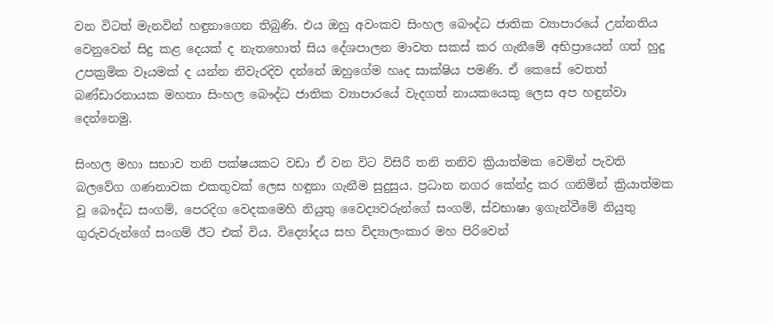වන විටත් මැනවින් හඳුනාගෙන තිබුණි. එය ඔහු අවංකව සිංහල බෞද්ධ ජාතික ව්‍යාපාරයේ උන්නතිය වෙනුවෙන් සිදු කළ දෙයක් ද නැතහොත් සිය දේශපාලන මාවත සකස් කර ගැනීමේ අභිප්‍රායෙන් ගත් හුදු උපක්‍රමික වෑයමක් ද යන්න නිවැරදිව දන්නේ ඔහුගේම හෘද සාක්ෂිය පමණි. ඒ කෙසේ වෙතත් බණ්ඩාරනායක මහතා සිංහල බෞද්ධ ජාතික ව්‍යාපාරයේ වැදගත් නායකයෙකු ලෙස අප හඳුන්වා දෙන්නෙමු.

සිංහල මහා සභාව තනි පක්ෂයකට වඩා ඒ වන විට විසිරී තනි තනිව ක්‍රියාත්මක වෙමින් පැවති බලවේග ගණනාවක එකතුවක් ලෙස හඳුනා ගැනීම සුදුසුය. ප්‍රධාන නගර කේන්ද්‍ර කර ගනිමින් ක්‍රියාත්මක වූ බෞද්ධ සංගම්, පෙරදිග වෙදකමෙහි නියුතු වෛද්‍යවරුන්ගේ සංගම්, ස්වභාෂා ඉගැන්වීමේ නියුතු ගුරුවරුන්ගේ සංගම් ඊට එක් විය. විද්‍යෝදය සහ විද්‍යාලංකාර මහ පිරිවෙන්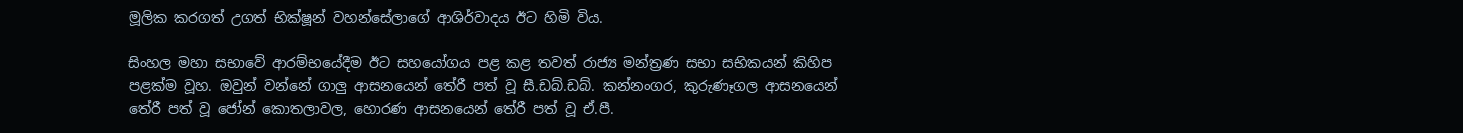මූලික කරගත් උගත් භික්ෂූන් වහන්සේලාගේ ආශිර්වාදය ඊට හිමි විය.

සිංහල මහා සභාවේ ආරම්භයේදීම ඊට සහයෝගය පළ කළ තවත් රාජ්‍ය මන්ත්‍රණ සභා සභිකයන් කිහිප පළක්ම වූහ. ඔවුන් වන්නේ ගාලු ආසනයෙන් තේරී පත් වූ සී.ඩබ්.ඩබ්. කන්නංගර, කුරුණෑගල ආසනයෙන් තේරී පත් වූ ජෝන් කොතලාවල, හොරණ ආසනයෙන් තේරී පත් වූ ඒ.පී.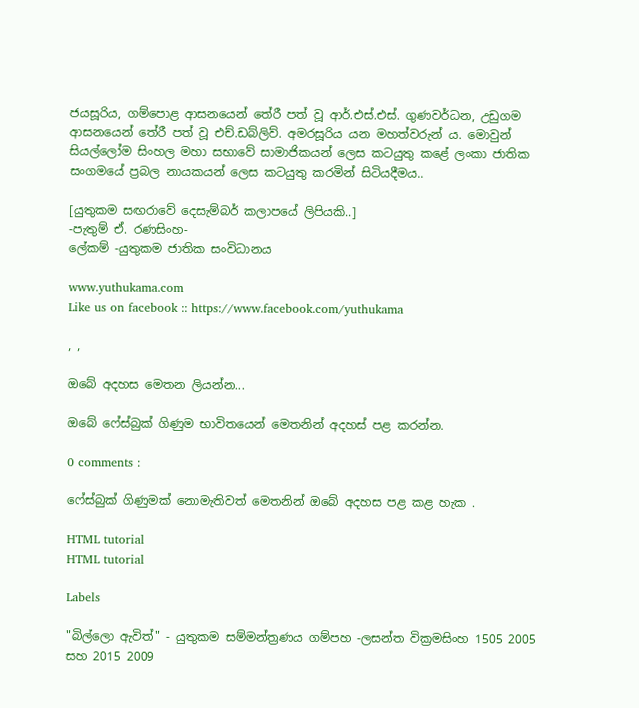ජයසූරිය, ගම්පොළ ආසනයෙන් තේරී පත් වූ ආර්.එස්.එස්. ගුණවර්ධන, උඩුගම ආසනයෙන් තේරී පත් වූ එච්.ඩබ්ලිව්. අමරසූරිය යන මහත්වරුන් ය. මොවුන් සියල්ලෝම සිංහල මහා සභාවේ සාමාජිකයන් ලෙස කටයුතු කළේ ලංකා ජාතික සංගමයේ ප්‍රබල නායකයන් ලෙස කටයුතු කරමින් සිටියදීමය..

[යුතුකම සඟරාවේ දෙසැම්බර් කලාපයේ ලිපියකි..]
-පැතුම් ඒ. රණසිංහ-
ලේකම් -යුතුකම ජාතික සංවිධානය

www.yuthukama.com
Like us on facebook :: https://www.facebook.com/yuthukama

, ,

ඔබේ අදහස මෙතන ලියන්න...

ඔබේ ෆේස්බුක් ගිණුම භාවිතයෙන් මෙතනින් අදහස් පළ කරන්න.

0 comments :

ෆේස්බුක් ගිණුමක් නොමැතිවත් මෙතනින් ඔබේ අදහස පළ කළ හැක .

HTML tutorial
HTML tutorial

Labels

"බිල්ලො ඇවිත්" - යුතුකම සම්මන්ත්‍රණය ගම්පහ -ලසන්ත වික්‍රමසිංහ 1505 2005 සහ 2015 2009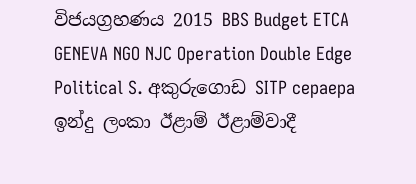විජයග්‍රහණය 2015 BBS Budget ETCA GENEVA NGO NJC Operation Double Edge Political S. අකුරුගොඩ SITP cepaepa ඉන්දු ලංකා ඊළාම් ඊළාම්වාදී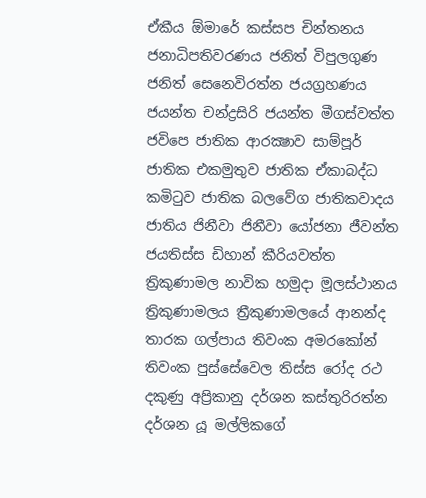ඒකීය ඕමාරේ කස්‌සප චින්තනය ජනාධිපතිවරණය ජනිත් විපුලගුණ ජනිත් සෙනෙවිරත්න ජයග්‍රහණය ජයන්ත චන්ද්‍රසිරි ජයන්ත මීගස්වත්ත ජවිපෙ ජාතික ආරක්‍ෂාව සාම්පූර් ජාතික එකමුතුව ජාතික ඒකාබද්ධ කමිටුව ජාතික බලවේග ජාතිකවාදය ජාතිය ජිනීවා ජිනීවා යෝජනා ජීවන්ත ජයතිස්ස ඩිහාන් කීරියවත්ත ත්‍රිකුණාමල නාවික හමුදා මූලස්‌ථානය ත්‍රිකුණාමලය ත්‍රීකුණාමලයේ ආනන්ද තාරක ගල්පාය තිවංක අමරකෝන් තිවංක පුස්සේවෙල තිස්‌ස රෝද රථ දකුණු අප්‍රිකානු දර්ශන කස්තුරිරත්න දර්ශන යූ මල්ලිකගේ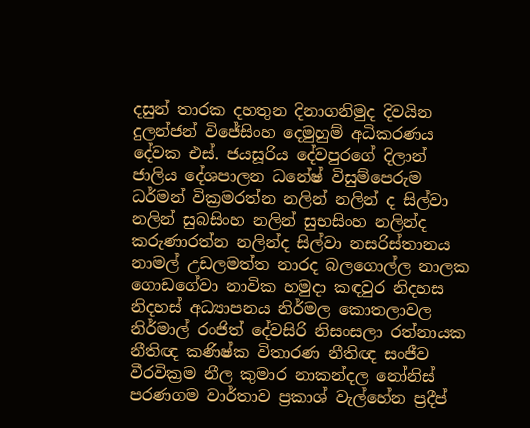දසුන් තාරක දහතුන දිනාගනිමුද දිවයින දුලන්ජන් විජේසිංහ දෙමුහුම් අධිකරණය දේවක එස්. ජයසූරිය දේවපුරගේ දිලාන් ජාලිය දේශපාලන ධනේෂ් විසුම්පෙරුම ධර්මන් වික්‍රමරත්න නලින් නලින් ද සිල්වා නලින් සුබසිංහ නලින් සුභසිංහ නලින්ද කරුණාරත්න නලින්ද සිල්වා නසරිස්‌තානය නාමල් උඩලමත්ත නාරද බලගොල්ල නාලක ගොඩගේවා නාවික හමුදා කඳවුර නිදහස නිදහස් අධ්‍යාපනය නිර්මල කොතලාවල නිර්මාල් රංජිත් දේවසිරි නිසංසලා රත්නායක නීතිඥ කණිෂ්ක විතාරණ නීතිඥ සංජීව වීරවික්‍රම නීල කුමාර නාකන්දල නෝනිස් පරණගම වාර්තාව ප්‍රකාශ් වැල්හේන ප්‍රදීප්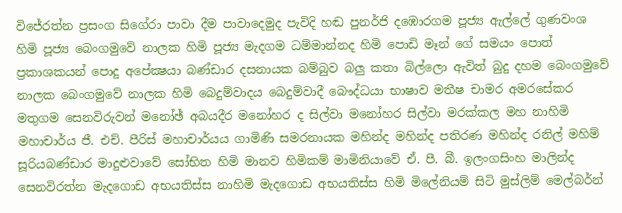විජේරත්න ප්‍රසංග සිගේරා පාවා දීම පාවාදෙමුද පැවිදි හඬ පුනර්ජි දඹොරගම පූජ්‍ය ඇල්ලේ ගුණවංශ හිමි පූජ්‍ය බෙංගමුවේ නාලක හිමි පූජ්‍ය මැදගම ධම්මාන්නද හිමි පොඩි මෑන් ගේ සමයං පොත් ප්‍රකාශකයන් පොදු අපේක්‍ෂයා බණ්ඩාර දසනායක බම්බුව බලු කතා බිල්ලො ඇවිත් බුදු දහම බෙංගමුවේ නාලක බෙංගමුවේ නාලක හිමි බෙදුම්වාදය බෙදුම්වාදී බෞද්ධයා භාෂාව මතීෂ චාමර අමරසේකර මතුගම සෙනවිරුවන් මනෝඡ් අබයදීර මනෝහර ද සිල්වා මනෝහර සිල්වා මරක්කල මහ නාහිමි මහාචාර්ය ජී. එච්. පීරිස් මහාචාර්යය ගාමිණි සමරනායක මහින්ද මහින්ද පතිරණ මහින්ද රනිල් මහිම් සූරියබණ්ඩාර මාදුළුවාවේ සෝභිත හිමි මානව හිමිකම් මාමිනියාවේ ඒ. පී. බී. ඉලංගසිංහ මාලින්ද සෙනවිරත්න මැදගොඩ අභයතිස්ස නාහිමි මැදගොඩ අභයතිස්ස හිමි මිලේනියම් සිටි මුස්‌ලිම් මෙල්බර්න්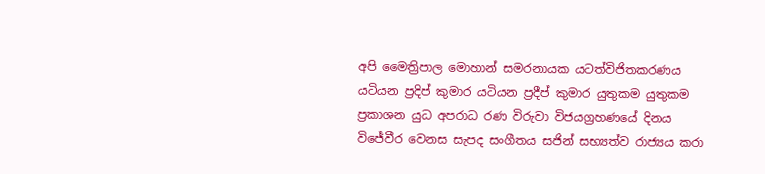අපි මෛත්‍රිපාල මොහාන් සමරනායක යටත්විජිතකරණය යටියන ප්‍රදිප් කුමාර යටියන ප්‍රදීප් කුමාර යුතුකම යුතුකම ප්‍රකාශන යුධ අපරාධ රණ විරුවා විජයග්‍රහණයේ දිනය විජේවීර වෙනස සැපද සංගීතය සජින් සභ්‍යත්ව රාජ්‍යය කරා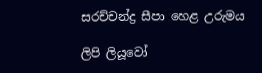සරච්චන්ද්‍ර සීපා හෙළ උරුමය

ලිපි ලියූවෝ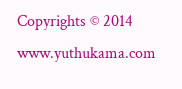Copyrights © 2014 www.yuthukama.com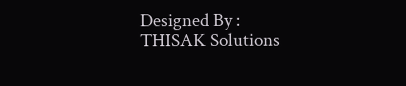Designed By : THISAK Solutions